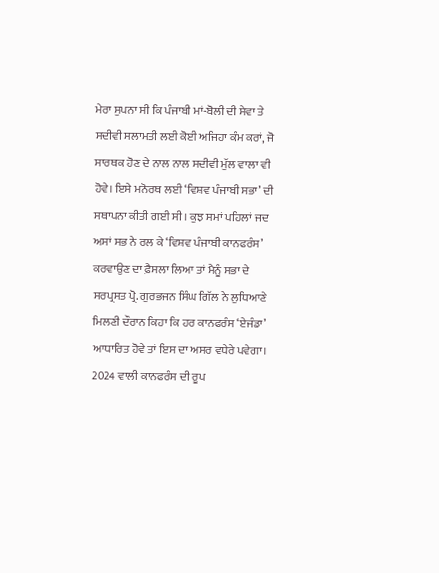ਮੇਰਾ ਸੁਪਨਾ ਸੀ ਕਿ ਪੰਜਾਬੀ ਮਾਂ-ਬੋਲੀ ਦੀ ਸੇਵਾ ਤੇ ਸਦੀਵੀ ਸਲਾਮਤੀ ਲਈ ਕੋਈ ਅਜਿਹਾ ਕੰਮ ਕਰਾਂ, ਜੋ ਸਾਰਥਕ ਹੋਣ ਦੇ ਨਾਲ ਨਾਲ ਸਦੀਵੀ ਮੁੱਲ ਵਾਲਾ ਵੀ ਹੋਵੇ। ਇਸੇ ਮਨੋਰਥ ਲਈ ‘ਵਿਸ਼ਵ ਪੰਜਾਬੀ ਸਭਾ’ ਦੀ ਸਥਾਪਨਾ ਕੀਤੀ ਗਈ ਸੀ । ਕੁਝ ਸਮਾਂ ਪਹਿਲਾਂ ਜਦ ਅਸਾਂ ਸਭ ਨੇ ਰਲ ਕੇ ‘ਵਿਸ਼ਵ ਪੰਜਾਬੀ ਕਾਨਫਰੰਸ’ ਕਰਵਾਉਣ ਦਾ ਫ਼ੈਸਲਾ ਲਿਆ ਤਾਂ ਮੈਨੂੰ ਸਭਾ ਦੇ ਸਰਪ੍ਰਸਤ ਪ੍ਰੋ. ਗੁਰਭਜਨ ਸਿੰਘ ਗਿੱਲ ਨੇ ਲੁਧਿਆਣੇ ਮਿਲਣੀ ਦੌਰਾਨ ਕਿਹਾ ਕਿ ਹਰ ਕਾਨਫਰੰਸ ‘ਏਜੰਡਾ’ ਆਧਾਰਿਤ ਹੋਵੇ ਤਾਂ ਇਸ ਦਾ ਅਸਰ ਵਧੇਰੇ ਪਵੇਗਾ। 2024 ਵਾਲੀ ਕਾਨਫਰੰਸ ਦੀ ਰੂਪ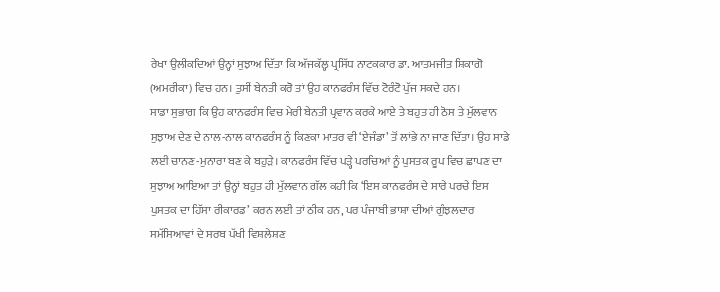ਰੇਖਾ ਉਲੀਕਦਿਆਂ ਉਨ੍ਹਾਂ ਸੁਝਾਅ ਦਿੱਤਾ ਕਿ ਅੱਜਕੱਲ੍ਹ ਪ੍ਰਸਿੱਧ ਨਾਟਕਕਾਰ ਡਾ. ਆਤਮਜੀਤ ਸ਼ਿਕਾਗੋ (ਅਮਰੀਕਾ) ਵਿਚ ਹਨ। ਤੁਸੀਂ ਬੇਨਤੀ ਕਰੋ ਤਾਂ ਉਹ ਕਾਨਫਰੰਸ ਵਿੱਚ ਟੋਰੰਟੋ ਪੁੱਜ ਸਕਦੇ ਹਨ।
ਸਾਡਾ ਸੁਭਾਗ ਕਿ ਉਹ ਕਾਨਫਰੰਸ ਵਿਚ ਮੇਰੀ ਬੇਨਤੀ ਪ੍ਰਵਾਨ ਕਰਕੇ ਆਏ ਤੇ ਬਹੁਤ ਹੀ ਠੋਸ ਤੇ ਮੁੱਲਵਾਨ ਸੁਝਾਅ ਦੇਣ ਦੇ ਨਾਲ-ਨਾਲ ਕਾਨਫਰੰਸ ਨੂੰ ਕਿਣਕਾ ਮਾਤਰ ਵੀ ‘ਏਜੰਡਾ’ ਤੋਂ ਲਾਂਭੇ ਨਾ ਜਾਣ ਦਿੱਤਾ। ਉਹ ਸਾਡੇ ਲਈ ਚਾਨਣ-ਮੁਨਾਰਾ ਬਣ ਕੇ ਬਹੁੜੇ। ਕਾਨਫਰੰਸ ਵਿੱਚ ਪੜ੍ਹੇ ਪਰਚਿਆਂ ਨੂੰ ਪੁਸਤਕ ਰੂਪ ਵਿਚ ਛਾਪਣ ਦਾ ਸੁਝਾਅ ਆਇਆ ਤਾਂ ਉਨ੍ਹਾਂ ਬਹੁਤ ਹੀ ਮੁੱਲਵਾਨ ਗੱਲ ਕਹੀ ਕਿ ‘ਇਸ ਕਾਨਫਰੰਸ ਦੇ ਸਾਰੇ ਪਰਚੇ ਇਸ ਪੁਸਤਕ ਦਾ ਹਿੱਸਾ ਰੀਕਾਰਡ’ ਕਰਨ ਲਈ ਤਾਂ ਠੀਕ ਹਨ, ਪਰ ਪੰਜਾਬੀ ਭਾਸ਼ਾ ਦੀਆਂ ਗੁੰਝਲਦਾਰ ਸਮੱਸਿਆਵਾਂ ਦੇ ਸਰਬ ਪੱਖੀ ਵਿਸ਼ਲੇਸ਼ਣ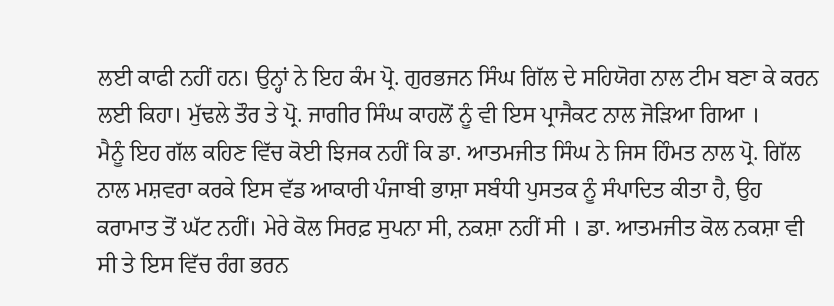ਲਈ ਕਾਫੀ ਨਹੀਂ ਹਨ। ਉਨ੍ਹਾਂ ਨੇ ਇਹ ਕੰਮ ਪ੍ਰੋ. ਗੁਰਭਜਨ ਸਿੰਘ ਗਿੱਲ ਦੇ ਸਹਿਯੋਗ ਨਾਲ ਟੀਮ ਬਣਾ ਕੇ ਕਰਨ ਲਈ ਕਿਹਾ। ਮੁੱਢਲੇ ਤੌਰ ਤੇ ਪ੍ਰੋ. ਜਾਗੀਰ ਸਿੰਘ ਕਾਹਲੋਂ ਨੂੰ ਵੀ ਇਸ ਪ੍ਰਾਜੈਕਟ ਨਾਲ ਜੋੜਿਆ ਗਿਆ ।
ਮੈਨੂੰ ਇਹ ਗੱਲ ਕਹਿਣ ਵਿੱਚ ਕੋਈ ਝਿਜਕ ਨਹੀਂ ਕਿ ਡਾ. ਆਤਮਜੀਤ ਸਿੰਘ ਨੇ ਜਿਸ ਹਿੰਮਤ ਨਾਲ ਪ੍ਰੋ. ਗਿੱਲ ਨਾਲ ਮਸ਼ਵਰਾ ਕਰਕੇ ਇਸ ਵੱਡ ਆਕਾਰੀ ਪੰਜਾਬੀ ਭਾਸ਼ਾ ਸਬੰਧੀ ਪੁਸਤਕ ਨੂੰ ਸੰਪਾਦਿਤ ਕੀਤਾ ਹੈ, ਉਹ ਕਰਾਮਾਤ ਤੋਂ ਘੱਟ ਨਹੀਂ। ਮੇਰੇ ਕੋਲ ਸਿਰਫ਼ ਸੁਪਨਾ ਸੀ, ਨਕਸ਼ਾ ਨਹੀਂ ਸੀ । ਡਾ. ਆਤਮਜੀਤ ਕੋਲ ਨਕਸ਼ਾ ਵੀ ਸੀ ਤੇ ਇਸ ਵਿੱਚ ਰੰਗ ਭਰਨ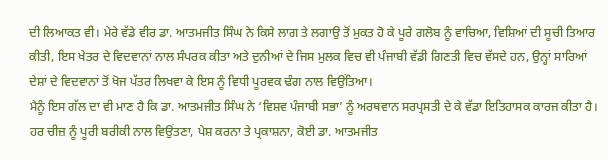ਦੀ ਲਿਆਕਤ ਵੀ। ਮੇਰੇ ਵੱਡੇ ਵੀਰ ਡਾ. ਆਤਮਜੀਤ ਸਿੰਘ ਨੇ ਕਿਸੇ ਲਾਗ ਤੇ ਲਗਾਉ ਤੋਂ ਮੁਕਤ ਹੋ ਕੇ ਪੂਰੇ ਗਲੋਬ ਨੂੰ ਵਾਚਿਆ, ਵਿਸ਼ਿਆਂ ਦੀ ਸੂਚੀ ਤਿਆਰ ਕੀਤੀ, ਇਸ ਖੇਤਰ ਦੇ ਵਿਦਵਾਨਾਂ ਨਾਲ ਸੰਪਰਕ ਕੀਤਾ ਅਤੇ ਦੁਨੀਆਂ ਦੇ ਜਿਸ ਮੁਲਕ ਵਿਚ ਵੀ ਪੰਜਾਬੀ ਵੱਡੀ ਗਿਣਤੀ ਵਿਚ ਵੱਸਦੇ ਹਨ, ਉਨ੍ਹਾਂ ਸਾਰਿਆਂ ਦੇਸ਼ਾਂ ਦੇ ਵਿਦਵਾਨਾਂ ਤੋਂ ਖੋਜ ਪੱਤਰ ਲਿਖਵਾ ਕੇ ਇਸ ਨੂੰ ਵਿਧੀ ਪੂਰਵਕ ਢੰਗ ਨਾਲ ਵਿਉਂਤਿਆ।
ਮੈਨੂੰ ਇਸ ਗੱਲ ਦਾ ਵੀ ਮਾਣ ਹੈ ਕਿ ਡਾ. ਆਤਮਜੀਤ ਸਿੰਘ ਨੇ ‘ਵਿਸ਼ਵ ਪੰਜਾਬੀ ਸਭਾ’ ਨੂੰ ਅਰਥਵਾਨ ਸਰਪ੍ਰਸਤੀ ਦੇ ਕੇ ਵੱਡਾ ਇਤਿਹਾਸਕ ਕਾਰਜ ਕੀਤਾ ਹੈ। ਹਰ ਚੀਜ਼ ਨੂੰ ਪੂਰੀ ਬਰੀਕੀ ਨਾਲ ਵਿਉਂਤਣਾ, ਪੇਸ਼ ਕਰਨਾ ਤੇ ਪ੍ਰਕਾਸ਼ਨਾ, ਕੋਈ ਡਾ. ਆਤਮਜੀਤ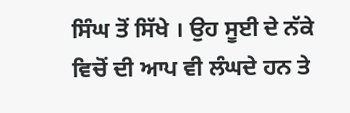ਸਿੰਘ ਤੋਂ ਸਿੱਖੇ । ਉਹ ਸੂਈ ਦੇ ਨੱਕੇ ਵਿਚੋਂ ਦੀ ਆਪ ਵੀ ਲੰਘਦੇ ਹਨ ਤੇ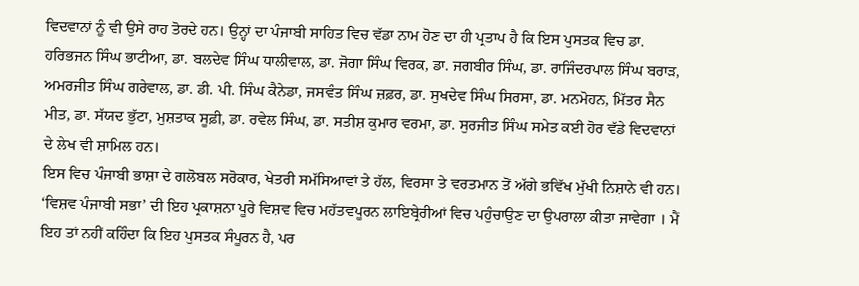ਵਿਦਵਾਨਾਂ ਨੂੰ ਵੀ ਉਸੇ ਰਾਹ ਤੋਰਦੇ ਹਨ। ਉਨ੍ਹਾਂ ਦਾ ਪੰਜਾਬੀ ਸਾਹਿਤ ਵਿਚ ਵੱਡਾ ਨਾਮ ਹੋਣ ਦਾ ਹੀ ਪ੍ਰਤਾਪ ਹੈ ਕਿ ਇਸ ਪੁਸਤਕ ਵਿਚ ਡਾ. ਹਰਿਭਜਨ ਸਿੰਘ ਭਾਟੀਆ, ਡਾ. ਬਲਦੇਵ ਸਿੰਘ ਧਾਲੀਵਾਲ, ਡਾ. ਜੋਗਾ ਸਿੰਘ ਵਿਰਕ, ਡਾ. ਜਗਬੀਰ ਸਿੰਘ, ਡਾ. ਰਾਜਿੰਦਰਪਾਲ ਸਿੰਘ ਬਰਾੜ, ਅਮਰਜੀਤ ਸਿੰਘ ਗਰੇਵਾਲ, ਡਾ. ਡੀ. ਪੀ. ਸਿੰਘ ਕੈਨੇਡਾ, ਜਸਵੰਤ ਸਿੰਘ ਜ਼ਫ਼ਰ, ਡਾ. ਸੁਖਦੇਵ ਸਿੰਘ ਸਿਰਸਾ, ਡਾ. ਮਨਮੋਹਨ, ਮਿੱਤਰ ਸੈਨ ਮੀਤ, ਡਾ. ਸੱਯਦ ਭੁੱਟਾ, ਮੁਸ਼ਤਾਕ ਸੂਫ਼ੀ, ਡਾ. ਰਵੇਲ ਸਿੰਘ, ਡਾ. ਸਤੀਸ਼ ਕੁਮਾਰ ਵਰਮਾ, ਡਾ. ਸੁਰਜੀਤ ਸਿੰਘ ਸਮੇਤ ਕਈ ਹੋਰ ਵੱਡੇ ਵਿਦਵਾਨਾਂ ਦੇ ਲੇਖ ਵੀ ਸ਼ਾਮਿਲ ਹਨ।
ਇਸ ਵਿਚ ਪੰਜਾਬੀ ਭਾਸ਼ਾ ਦੇ ਗਲੋਬਲ ਸਰੋਕਾਰ, ਖੇਤਰੀ ਸਮੱਸਿਆਵਾਂ ਤੇ ਹੱਲ, ਵਿਰਸਾ ਤੇ ਵਰਤਮਾਨ ਤੋਂ ਅੱਗੇ ਭਵਿੱਖ ਮੁੱਖੀ ਨਿਸ਼ਾਨੇ ਵੀ ਹਨ। ‘ਵਿਸ਼ਵ ਪੰਜਾਬੀ ਸਭਾ’ ਦੀ ਇਹ ਪ੍ਰਕਾਸ਼ਨਾ ਪੂਰੇ ਵਿਸ਼ਵ ਵਿਚ ਮਹੱਤਵਪੂਰਨ ਲਾਇਬ੍ਰੇਰੀਆਂ ਵਿਚ ਪਹੁੰਚਾਉਣ ਦਾ ਉਪਰਾਲਾ ਕੀਤਾ ਜਾਵੇਗਾ । ਮੈਂ ਇਹ ਤਾਂ ਨਹੀਂ ਕਹਿੰਦਾ ਕਿ ਇਹ ਪੁਸਤਕ ਸੰਪੂਰਨ ਹੈ, ਪਰ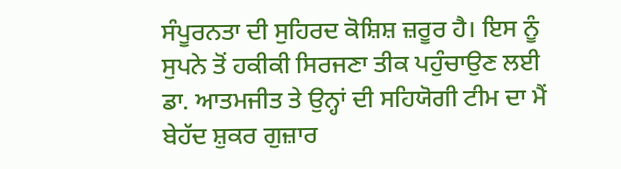ਸੰਪੂਰਨਤਾ ਦੀ ਸੁਹਿਰਦ ਕੋਸ਼ਿਸ਼ ਜ਼ਰੂਰ ਹੈ। ਇਸ ਨੂੰ ਸੁਪਨੇ ਤੋਂ ਹਕੀਕੀ ਸਿਰਜਣਾ ਤੀਕ ਪਹੁੰਚਾਉਣ ਲਈ ਡਾ. ਆਤਮਜੀਤ ਤੇ ਉਨ੍ਹਾਂ ਦੀ ਸਹਿਯੋਗੀ ਟੀਮ ਦਾ ਮੈਂ ਬੇਹੱਦ ਸ਼ੁਕਰ ਗੁਜ਼ਾਰ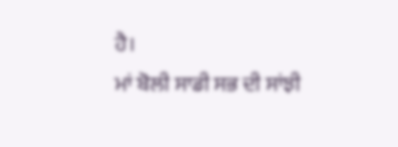ਹੈ।
ਮਾਂ ਬੋਲੀ ਸਾਡੀ ਸਭ ਦੀ ਸਾਂਝੀ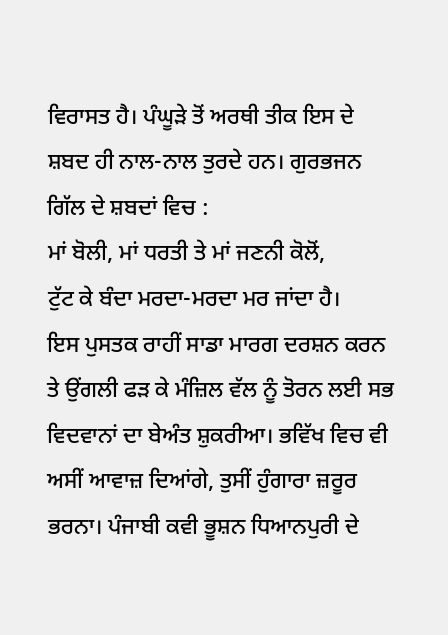ਵਿਰਾਸਤ ਹੈ। ਪੰਘੂੜੇ ਤੋਂ ਅਰਥੀ ਤੀਕ ਇਸ ਦੇ ਸ਼ਬਦ ਹੀ ਨਾਲ-ਨਾਲ ਤੁਰਦੇ ਹਨ। ਗੁਰਭਜਨ ਗਿੱਲ ਦੇ ਸ਼ਬਦਾਂ ਵਿਚ :
ਮਾਂ ਬੋਲੀ, ਮਾਂ ਧਰਤੀ ਤੇ ਮਾਂ ਜਣਨੀ ਕੋਲੋਂ,
ਟੁੱਟ ਕੇ ਬੰਦਾ ਮਰਦਾ-ਮਰਦਾ ਮਰ ਜਾਂਦਾ ਹੈ।
ਇਸ ਪੁਸਤਕ ਰਾਹੀਂ ਸਾਡਾ ਮਾਰਗ ਦਰਸ਼ਨ ਕਰਨ ਤੇ ਉਂਗਲੀ ਫੜ ਕੇ ਮੰਜ਼ਿਲ ਵੱਲ ਨੂੰ ਤੋਰਨ ਲਈ ਸਭ ਵਿਦਵਾਨਾਂ ਦਾ ਬੇਅੰਤ ਸ਼ੁਕਰੀਆ। ਭਵਿੱਖ ਵਿਚ ਵੀ ਅਸੀਂ ਆਵਾਜ਼ ਦਿਆਂਗੇ, ਤੁਸੀਂ ਹੁੰਗਾਰਾ ਜ਼ਰੂਰ ਭਰਨਾ। ਪੰਜਾਬੀ ਕਵੀ ਭੂਸ਼ਨ ਧਿਆਨਪੁਰੀ ਦੇ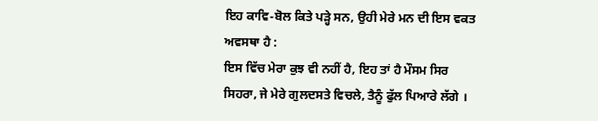ਇਹ ਕਾਵਿ-ਬੋਲ ਕਿਤੇ ਪੜ੍ਹੇ ਸਨ, ਉਹੀ ਮੇਰੇ ਮਨ ਦੀ ਇਸ ਵਕਤ ਅਵਸਥਾ ਹੈ :
ਇਸ ਵਿੱਚ ਮੇਰਾ ਕੁਝ ਵੀ ਨਹੀਂ ਹੈ, ਇਹ ਤਾਂ ਹੈ ਮੌਸਮ ਸਿਰ ਸਿਹਰਾ, ਜੇ ਮੇਰੇ ਗੁਲਦਸਤੇ ਵਿਚਲੇ, ਤੈਨੂੰ ਫੁੱਲ ਪਿਆਰੇ ਲੱਗੇ ।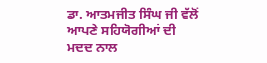ਡਾ. ਆਤਮਜੀਤ ਸਿੰਘ ਜੀ ਵੱਲੋਂ ਆਪਣੇ ਸਹਿਯੋਗੀਆਂ ਦੀ ਮਦਦ ਨਾਲ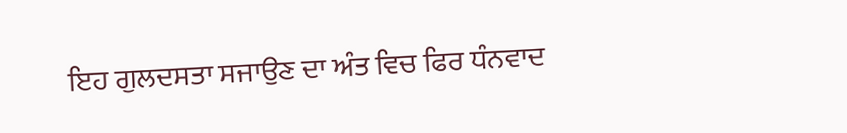ਇਹ ਗੁਲਦਸਤਾ ਸਜਾਉਣ ਦਾ ਅੰਤ ਵਿਚ ਫਿਰ ਧੰਨਵਾਦ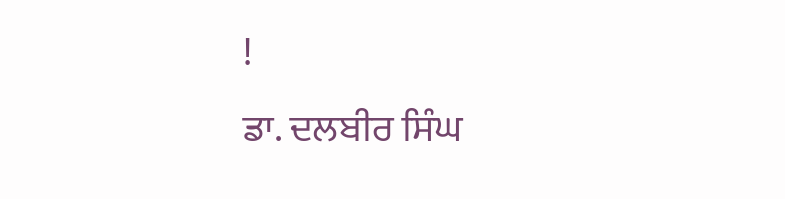!
ਡਾ. ਦਲਬੀਰ ਸਿੰਘ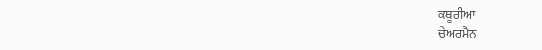ਕਥੂਰੀਆ
ਚੇਅਰਮੈਨ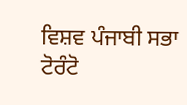ਵਿਸ਼ਵ ਪੰਜਾਬੀ ਸਭਾ ਟੋਰੰਟੋ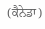(ਕੈਨੇਡਾ)